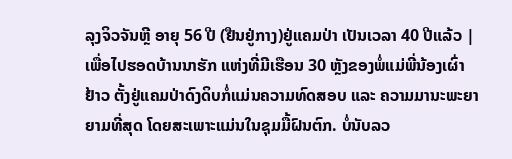ລຸງຈິວຈັນຫຼີ ອາຍຸ 56 ປີ (ຢືນຢູ່ກາງ)ຢູ່ແຄມປ່າ ເປັນເວລາ 40 ປີແລ້ວ |
ເພື່ອໄປຮອດບ້ານນາຮັກ ແຫ່ງທີ່ມີເຮືອນ 30 ຫຼັງຂອງພໍ່ແມ່ພີ່ນ້ອງເຜົ່າຢ້າວ ຕັ້ງຢູ່ແຄມປ່າດົງດິບກໍ່ແມ່ນຄວາມທົດສອບ ແລະ ຄວາມມານະພະຍາຍາມທີ່ສຸດ ໂດຍສະເພາະແມ່ນໃນຊຸມມື້ຝົນຕົກ. ບໍ່ນັບລວ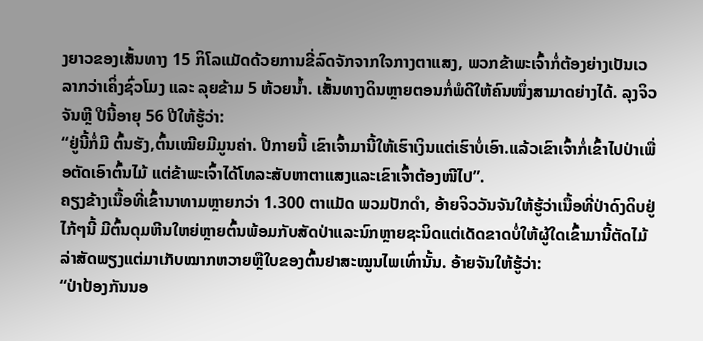ງຍາວຂອງເສັ້ນທາງ 15 ກິໂລແມັດດ້ວຍການຂີ່ລົດຈັກຈາກໃຈກາງຕາແສງ, ພວກຂ້າພະເຈົ້າກໍ່ຕ້ອງຍ່າງເປັນເວລາກວ່າເຄິ່ງຊົ່ວໂມງ ແລະ ລຸຍຂ້າມ 5 ຫ້ວຍນ້ຳ. ເສັ້ນທາງດິນຫຼາຍຕອນກໍ່ພໍດີໃຫ້ຄົນໜຶ່ງສາມາດຍ່າງໄດ້. ລຸງຈິວຈັນຫຼີ ປີນີ້ອາຍຸ 56 ປີໃຫ້ຮູ້ວ່າ:
“ຢູ່ນີ້ກໍ່ມີ ຕົ້ນຮັງ,ຕົ້ນເໝີຍມີມູນຄ່າ. ປີກາຍນີ້ ເຂົາເຈົ້າມານີ້ໃຫ້ເຮົາເງິນແຕ່ເຮົາບໍ່ເອົາ.ແລ້ວເຂົາເຈົ້າກໍ່ເຂົ້າໄປປ່າເພື່ອຕັດເອົາຕົ້ນໄມ້ ແຕ່ຂ້າພະເຈົ້າໄດ້ໂທລະສັບຫາຕາແສງແລະເຂົາເຈົ້າຕ້ອງໜີໄປ”.
ຄຽງຂ້າງເນື້ອທີ່ເຂົ້ານາທາມຫຼາຍກວ່າ 1.300 ຕາແມັດ ພວມປັກດຳ, ອ້າຍຈິວວັນຈັນໃຫ້ຮູ້ວ່າເນື້ອທີ່ປ່າດົງດິບຢູ່ໄກ້ໆນີ້ ມີຕົ້ນດຸມຫີນໃຫຍ່ຫຼາຍຕົ້ນພ້ອມກັບສັດປ່າແລະນົກຫຼາຍຊະນິດແຕ່ເດັດຂາດບໍ່ໃຫ້ຜູ້ໃດເຂົ້າມານີ້ຕັດໄມ້ ລ່າສັດພຽງແຕ່ມາເກັບໝາກຫວາຍຫຼືໃບຂອງຕົ້ນຢາສະໝູນໄພເທົ່ານັ້ນ. ອ້າຍຈັນໃຫ້ຮູ້ວ່າ:
“ປ່າປ້ອງກັນນອ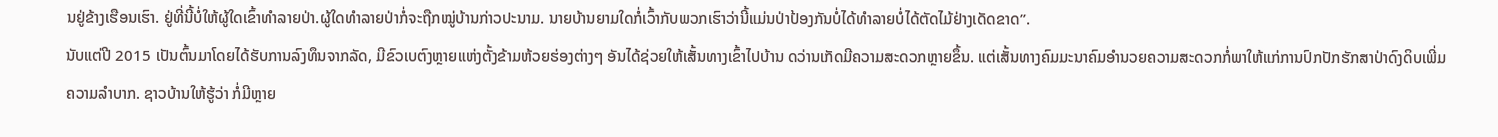ນຢູ່ຂ້າງເຮືອນເຮົາ. ຢູ່ທີ່ນີ້ບໍ່ໃຫ້ຜູ້ໃດເຂົ້າທຳລາຍປ່າ.ຜູ້ໃດທຳລາຍປ່າກໍ່ຈະຖືກໝູ່ບ້ານກ່າວປະນາມ. ນາຍບ້ານຍາມໃດກໍ່ເວົ້າກັບພວກເຮົາວ່ານີ້ແມ່ນປ່າປ້ອງກັນບໍ່ໄດ້ທຳລາຍບໍ່ໄດ້ຕັດໄມ້ຢ່າງເດັດຂາດ”.
ນັບແຕ່ປີ 2015 ເປັນຕົ້ນມາໂດຍໄດ້ຮັບການລົງທຶນຈາກລັດ, ມີຂົວເບຕົງຫຼາຍແຫ່ງຕັ້ງຂ້າມຫ້ວຍຮ່ອງຕ່າງໆ ອັນໄດ້ຊ່ວຍໃຫ້ເສັ້ນທາງເຂົ້າໄປບ້ານ ດວ່ານເກັດມີຄວາມສະດວກຫຼາຍຂຶ້ນ. ແຕ່ເສັ້ນທາງຄົມມະນາຄົມອຳນວຍຄວາມສະດວກກໍ່ພາໃຫ້ແກ່ການປົກປັກຮັກສາປ່າດົງດິບເພີ່ມຄວາມລຳບາກ. ຊາວບ້ານໃຫ້ຮູ້ວ່າ ກໍ່ມີຫຼາຍ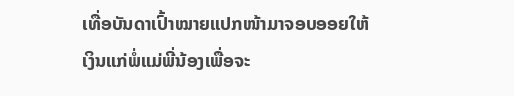ເທື່ອບັນດາເປົ້າໝາຍແປກໜ້າມາຈອບອອຍໃຫ້ເງິນແກ່ພໍ່ແມ່ພີ່ນ້ອງເພື່ອຈະ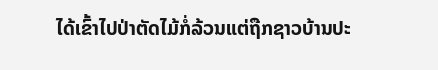ໄດ້ເຂົ້າໄປປ່າຕັດໄມ້ກໍ່ລ້ວນແຕ່ຖືກຊາວບ້ານປະ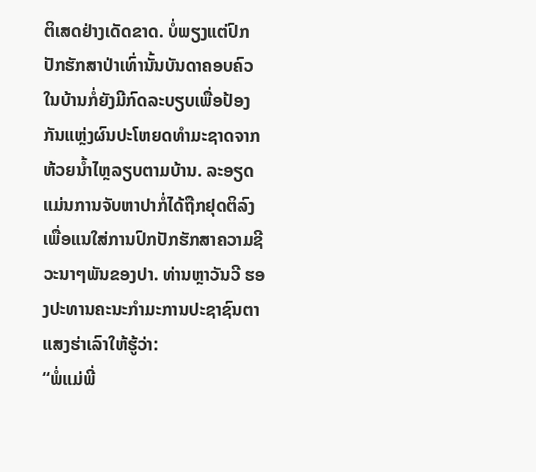ຕິເສດຢ່າງເດັດຂາດ. ບໍ່ພຽງແຕ່ປົກປັກຮັກສາປ່າເທົ່ານັ້ນບັນດາຄອບຄົວໃນບ້ານກໍ່ຍັງມີກົດລະບຽບເພື່ອປ້ອງກັນແຫຼ່ງຜົນປະໂຫຍດທຳມະຊາດຈາກຫ້ວຍນ້ຳໄຫຼລຽບຕາມບ້ານ. ລະອຽດແມ່ນການຈັບຫາປາກໍ່ໄດ້ຖືກຢຸດຕິລົງເພື່ອແນໃສ່ການປົກປັກຮັກສາຄວາມຊີວະນາໆພັນຂອງປາ. ທ່ານຫຼາວັນວີ ຮອງປະທານຄະນະກຳມະການປະຊາຊົນຕາແສງຮ່າເລົາໃຫ້ຮູ້ວ່າ:
“ພໍ່ແມ່ພີ່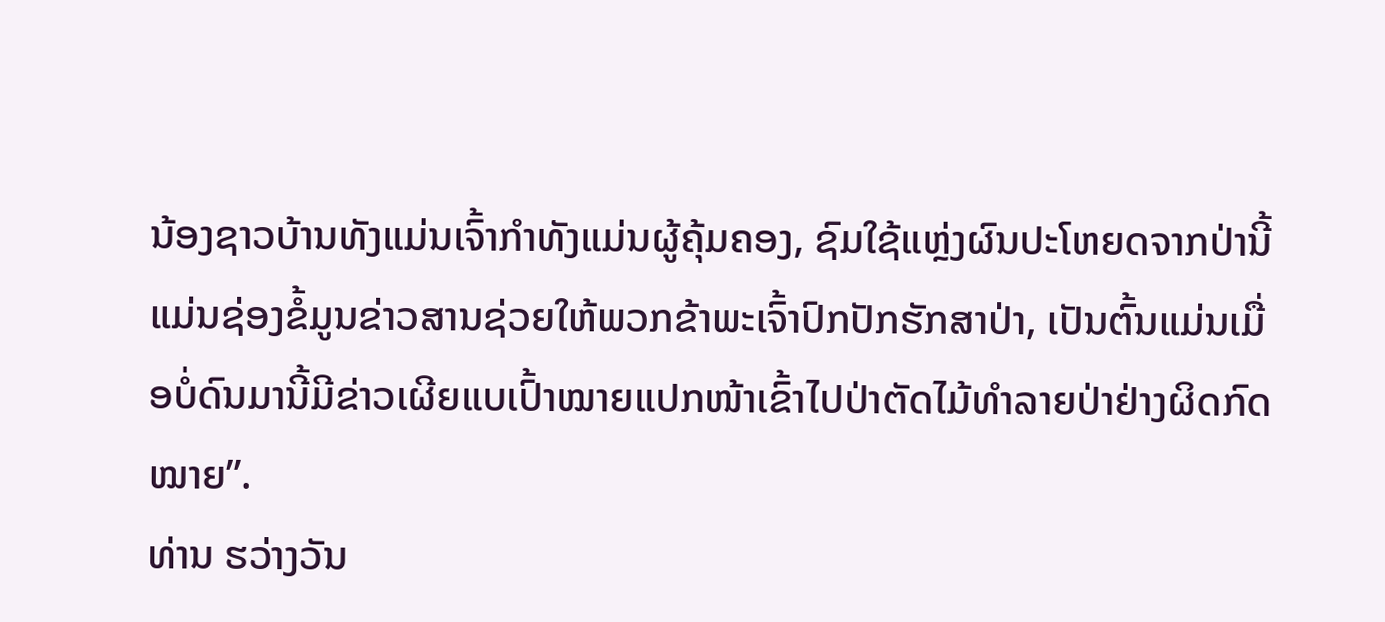ນ້ອງຊາວບ້ານທັງແມ່ນເຈົ້າກຳທັງແມ່ນຜູ້ຄຸ້ມຄອງ, ຊົມໃຊ້ແຫຼ່ງຜົນປະໂຫຍດຈາກປ່ານີ້ແມ່ນຊ່ອງຂໍ້ມູນຂ່າວສານຊ່ວຍໃຫ້ພວກຂ້າພະເຈົ້າປົກປັກຮັກສາປ່າ, ເປັນຕົ້ນແມ່ນເມື່ອບໍ່ດົນມານີ້ມີຂ່າວເຜີຍແບເປົ້າໝາຍແປກໜ້າເຂົ້າໄປປ່າຕັດໄມ້ທຳລາຍປ່າຢ່າງຜິດກົດໝາຍ”.
ທ່ານ ຮວ່າງວັນ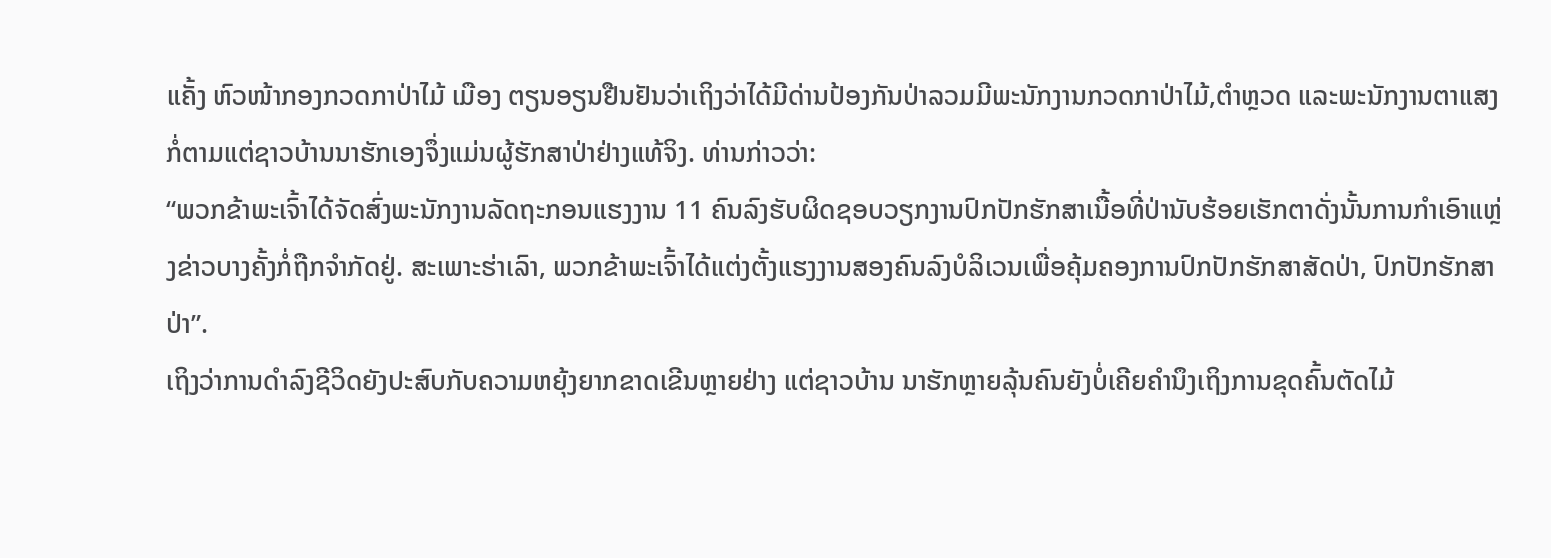ແຄັ້ງ ຫົວໜ້າກອງກວດກາປ່າໄມ້ ເມືອງ ຕຽນອຽນຢືນຢັນວ່າເຖິງວ່າໄດ້ມີດ່ານປ້ອງກັນປ່າລວມມີພະນັກງານກວດກາປ່າໄມ້,ຕຳຫຼວດ ແລະພະນັກງານຕາແສງກໍ່ຕາມແຕ່ຊາວບ້ານນາຮັກເອງຈຶ່ງແມ່ນຜູ້ຮັກສາປ່າຢ່າງແທ້ຈິງ. ທ່ານກ່າວວ່າ:
“ພວກຂ້າພະເຈົ້າໄດ້ຈັດສົ່ງພະນັກງານລັດຖະກອນແຮງງານ 11 ຄົນລົງຮັບຜິດຊອບວຽກງານປົກປັກຮັກສາເນື້ອທີ່ປ່ານັບຮ້ອຍເຮັກຕາດັ່ງນັ້ນການກຳເອົາແຫຼ່ງຂ່າວບາງຄັ້ງກໍ່ຖືກຈຳກັດຢູ່. ສະເພາະຮ່າເລົາ, ພວກຂ້າພະເຈົ້າໄດ້ແຕ່ງຕັ້ງແຮງງານສອງຄົນລົງບໍລິເວນເພື່ອຄຸ້ມຄອງການປົກປັກຮັກສາສັດປ່າ, ປົກປັກຮັກສາປ່າ”.
ເຖິງວ່າການດຳລົງຊີວິດຍັງປະສົບກັບຄວາມຫຍຸ້ງຍາກຂາດເຂີນຫຼາຍຢ່າງ ແຕ່ຊາວບ້ານ ນາຮັກຫຼາຍລຸ້ນຄົນຍັງບໍ່ເຄີຍຄຳນຶງເຖິງການຂຸດຄົ້ນຕັດໄມ້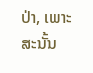ປ່າ, ເພາະສະນັ້ນ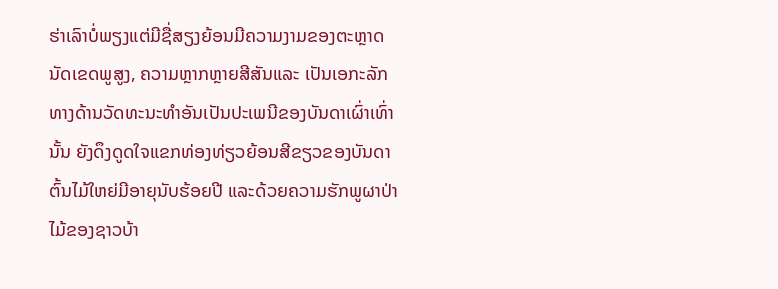ຮ່າເລົາບໍ່ພຽງແຕ່ມີຊື່ສຽງຍ້ອນມີຄວາມງາມຂອງຕະຫຼາດນັດເຂດພູສູງ, ຄວາມຫຼາກຫຼາຍສີສັນແລະ ເປັນເອກະລັກທາງດ້ານວັດທະນະທຳອັນເປັນປະເພນີຂອງບັນດາເຜົ່າເທົ່ານັ້ນ ຍັງດຶງດູດໃຈແຂກທ່ອງທ່ຽວຍ້ອນສີຂຽວຂອງບັນດາຕົ້ນໄມ້ໃຫຍ່ມີອາຍຸນັບຮ້ອຍປີ ແລະດ້ວຍຄວາມຮັກພູຜາປ່າໄມ້ຂອງຊາວບ້າ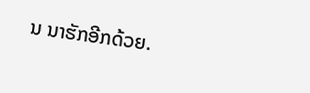ນ ນາຮັກອີກດ້ວຍ.